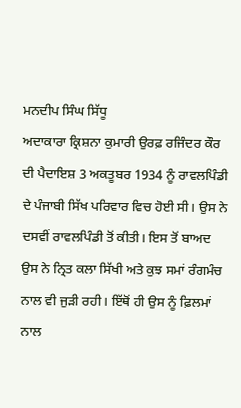ਮਨਦੀਪ ਸਿੰਘ ਸਿੱਧੂ
ਅਦਾਕਾਰਾ ਕ੍ਰਿਸ਼ਨਾ ਕੁਮਾਰੀ ਉਰਫ਼ ਰਜਿੰਦਰ ਕੌਰ ਦੀ ਪੈਦਾਇਸ਼ 3 ਅਕਤੂਬਰ 1934 ਨੂੰ ਰਾਵਲਪਿੰਡੀ ਦੇ ਪੰਜਾਬੀ ਸਿੱਖ ਪਰਿਵਾਰ ਵਿਚ ਹੋਈ ਸੀ। ਉਸ ਨੇ ਦਸਵੀਂ ਰਾਵਲਪਿੰਡੀ ਤੋਂ ਕੀਤੀ। ਇਸ ਤੋਂ ਬਾਅਦ ਉਸ ਨੇ ਨ੍ਰਿਤ ਕਲਾ ਸਿੱਖੀ ਅਤੇ ਕੁਝ ਸਮਾਂ ਰੰਗਮੰਚ ਨਾਲ ਵੀ ਜੁੜੀ ਰਹੀ। ਇੱਥੋਂ ਹੀ ਉਸ ਨੂੰ ਫ਼ਿਲਮਾਂ ਨਾਲ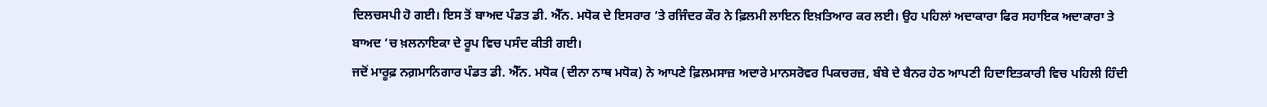ਦਿਲਚਸਪੀ ਹੋ ਗਈ। ਇਸ ਤੋਂ ਬਾਅਦ ਪੰਡਤ ਡੀ. ਐੱਨ. ਮਧੋਕ ਦੇ ਇਸਰਾਰ ’ਤੇ ਰਜਿੰਦਰ ਕੌਰ ਨੇ ਫ਼ਿਲਮੀ ਲਾਇਨ ਇਖ਼ਤਿਆਰ ਕਰ ਲਈ। ਉਹ ਪਹਿਲਾਂ ਅਦਾਕਾਰਾ ਫਿਰ ਸਹਾਇਕ ਅਦਾਕਾਰਾ ਤੇ ਬਾਅਦ ’ਚ ਖ਼ਲਨਾਇਕਾ ਦੇ ਰੂਪ ਵਿਚ ਪਸੰਦ ਕੀਤੀ ਗਈ।
ਜਦੋਂ ਮਾਰੂਫ਼ ਨਗ਼ਮਾਨਿਗਾਰ ਪੰਡਤ ਡੀ. ਐੱਨ. ਮਧੋਕ (ਦੀਨਾ ਨਾਥ ਮਧੋਕ) ਨੇ ਆਪਣੇ ਫ਼ਿਲਮਸਾਜ਼ ਅਦਾਰੇ ਮਾਨਸਰੋਵਰ ਪਿਕਚਰਜ਼, ਬੰਬੇ ਦੇ ਬੈਨਰ ਹੇਠ ਆਪਣੀ ਹਿਦਾਇਤਕਾਰੀ ਵਿਚ ਪਹਿਲੀ ਹਿੰਦੀ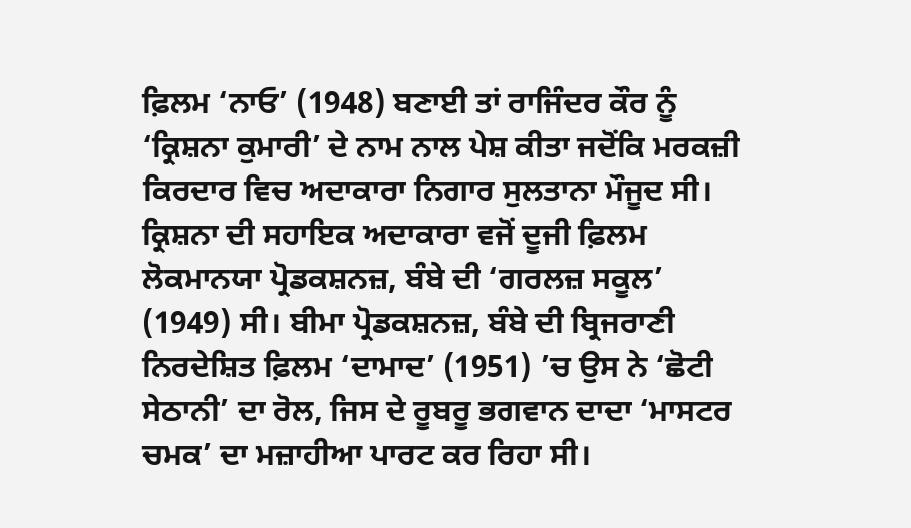ਫ਼ਿਲਮ ‘ਨਾਓ’ (1948) ਬਣਾਈ ਤਾਂ ਰਾਜਿੰਦਰ ਕੌਰ ਨੂੰ ‘ਕ੍ਰਿਸ਼ਨਾ ਕੁਮਾਰੀ’ ਦੇ ਨਾਮ ਨਾਲ ਪੇਸ਼ ਕੀਤਾ ਜਦੋਂਕਿ ਮਰਕਜ਼ੀ ਕਿਰਦਾਰ ਵਿਚ ਅਦਾਕਾਰਾ ਨਿਗਾਰ ਸੁਲਤਾਨਾ ਮੌਜੂਦ ਸੀ। ਕ੍ਰਿਸ਼ਨਾ ਦੀ ਸਹਾਇਕ ਅਦਾਕਾਰਾ ਵਜੋਂ ਦੂਜੀ ਫ਼ਿਲਮ ਲੋਕਮਾਨਯਾ ਪ੍ਰੋਡਕਸ਼ਨਜ਼, ਬੰਬੇ ਦੀ ‘ਗਰਲਜ਼ ਸਕੂਲ’ (1949) ਸੀ। ਬੀਮਾ ਪ੍ਰੋਡਕਸ਼ਨਜ਼, ਬੰਬੇ ਦੀ ਬ੍ਰਿਜਰਾਣੀ ਨਿਰਦੇਸ਼ਿਤ ਫ਼ਿਲਮ ‘ਦਾਮਾਦ’ (1951) ’ਚ ਉਸ ਨੇ ‘ਛੋਟੀ ਸੇਠਾਨੀ’ ਦਾ ਰੋਲ, ਜਿਸ ਦੇ ਰੂਬਰੂ ਭਗਵਾਨ ਦਾਦਾ ‘ਮਾਸਟਰ ਚਮਕ’ ਦਾ ਮਜ਼ਾਹੀਆ ਪਾਰਟ ਕਰ ਰਿਹਾ ਸੀ।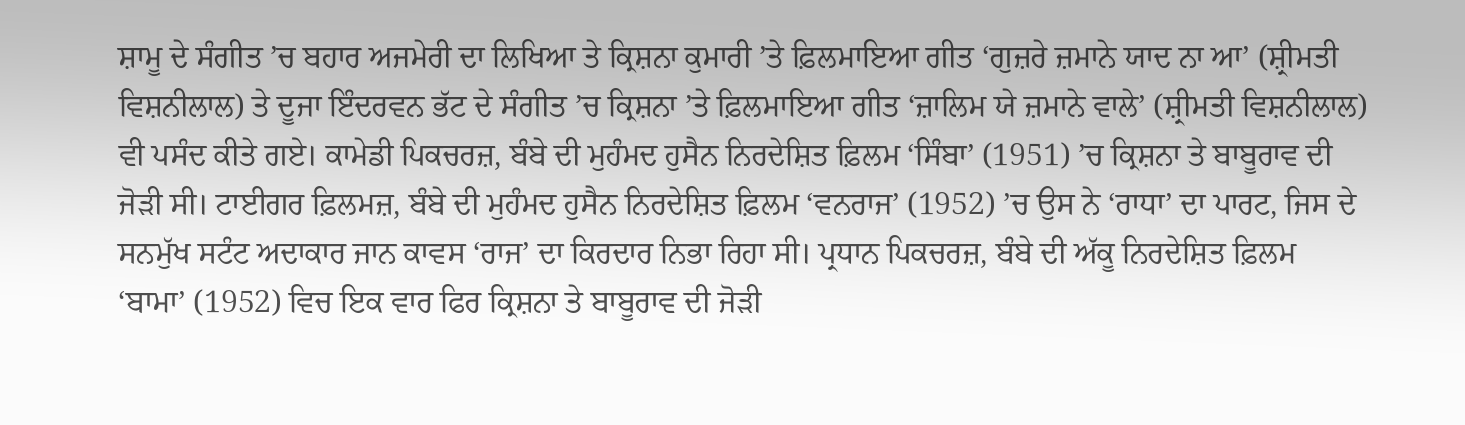ਸ਼ਾਮੂ ਦੇ ਸੰਗੀਤ ’ਚ ਬਹਾਰ ਅਜਮੇਰੀ ਦਾ ਲਿਖਿਆ ਤੇ ਕ੍ਰਿਸ਼ਨਾ ਕੁਮਾਰੀ ’ਤੇ ਫ਼ਿਲਮਾਇਆ ਗੀਤ ‘ਗੁਜ਼ਰੇ ਜ਼ਮਾਨੇ ਯਾਦ ਨਾ ਆ’ (ਸ਼੍ਰੀਮਤੀ ਵਿਸ਼ਨੀਲਾਲ) ਤੇ ਦੂਜਾ ਇੰਦਰਵਨ ਭੱਟ ਦੇ ਸੰਗੀਤ ’ਚ ਕ੍ਰਿਸ਼ਨਾ ’ਤੇ ਫ਼ਿਲਮਾਇਆ ਗੀਤ ‘ਜ਼ਾਲਿਮ ਯੇ ਜ਼ਮਾਨੇ ਵਾਲੇ’ (ਸ਼੍ਰੀਮਤੀ ਵਿਸ਼ਨੀਲਾਲ) ਵੀ ਪਸੰਦ ਕੀਤੇ ਗਏ। ਕਾਮੇਡੀ ਪਿਕਚਰਜ਼, ਬੰਬੇ ਦੀ ਮੁਹੰਮਦ ਹੁਸੈਨ ਨਿਰਦੇਸ਼ਿਤ ਫ਼ਿਲਮ ‘ਸਿੰਬਾ’ (1951) ’ਚ ਕ੍ਰਿਸ਼ਨਾ ਤੇ ਬਾਬੂਰਾਵ ਦੀ ਜੋੜੀ ਸੀ। ਟਾਈਗਰ ਫ਼ਿਲਮਜ਼, ਬੰਬੇ ਦੀ ਮੁਹੰਮਦ ਹੁਸੈਨ ਨਿਰਦੇਸ਼ਿਤ ਫ਼ਿਲਮ ‘ਵਨਰਾਜ’ (1952) ’ਚ ਉਸ ਨੇ ‘ਰਾਧਾ’ ਦਾ ਪਾਰਟ, ਜਿਸ ਦੇ ਸਨਮੁੱਖ ਸਟੰਟ ਅਦਾਕਾਰ ਜਾਨ ਕਾਵਸ ‘ਰਾਜ’ ਦਾ ਕਿਰਦਾਰ ਨਿਭਾ ਰਿਹਾ ਸੀ। ਪ੍ਰਧਾਨ ਪਿਕਚਰਜ਼, ਬੰਬੇ ਦੀ ਅੱਕੂ ਨਿਰਦੇਸ਼ਿਤ ਫ਼ਿਲਮ ‘ਬਾਮਾ’ (1952) ਵਿਚ ਇਕ ਵਾਰ ਫਿਰ ਕ੍ਰਿਸ਼ਨਾ ਤੇ ਬਾਬੂਰਾਵ ਦੀ ਜੋੜੀ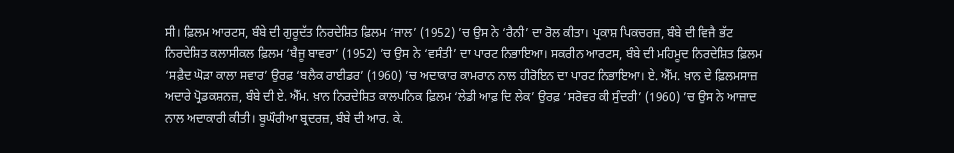ਸੀ। ਫ਼ਿਲਮ ਆਰਟਸ, ਬੰਬੇ ਦੀ ਗੁਰੂਦੱਤ ਨਿਰਦੇਸ਼ਿਤ ਫ਼ਿਲਮ ‘ਜਾਲ’ (1952) ’ਚ ਉਸ ਨੇ ‘ਰੈਨੀ’ ਦਾ ਰੋਲ ਕੀਤਾ। ਪ੍ਰਕਾਸ਼ ਪਿਕਚਰਜ਼, ਬੰਬੇ ਦੀ ਵਿਜੈ ਭੱਟ ਨਿਰਦੇਸ਼ਿਤ ਕਲਾਸੀਕਲ ਫ਼ਿਲਮ ‘ਬੈਜੂ ਬਾਵਰਾ’ (1952) ’ਚ ਉਸ ਨੇ ‘ਵਸੰਤੀ’ ਦਾ ਪਾਰਟ ਨਿਭਾਇਆ। ਸਕਰੀਨ ਆਰਟਸ, ਬੰਬੇ ਦੀ ਮਹਿਮੂਦ ਨਿਰਦੇਸ਼ਿਤ ਫ਼ਿਲਮ ‘ਸਫ਼ੈਦ ਘੋੜਾ ਕਾਲਾ ਸਵਾਰ’ ਉਰਫ਼ ‘ਬਲੈਕ ਰਾਈਡਰ’ (1960) ’ਚ ਅਦਾਕਾਰ ਕਾਮਰਾਨ ਨਾਲ ਹੀਰੋਇਨ ਦਾ ਪਾਰਟ ਨਿਭਾਇਆ। ਏ. ਐੱਮ. ਖ਼ਾਨ ਦੇ ਫ਼ਿਲਮਸਾਜ਼ ਅਦਾਰੇ ਪ੍ਰੋਡਕਸ਼ਨਜ਼, ਬੰਬੇ ਦੀ ਏ. ਐੱਮ. ਖ਼ਾਨ ਨਿਰਦੇਸ਼ਿਤ ਕਾਲਪਨਿਕ ਫ਼ਿਲਮ ‘ਲੇਡੀ ਆਫ਼ ਦਿ ਲੇਕ’ ਉਰਫ਼ ‘ਸਰੋਵਰ ਕੀ ਸੁੰਦਰੀ’ (1960) ’ਚ ਉਸ ਨੇ ਆਜ਼ਾਦ ਨਾਲ ਅਦਾਕਾਰੀ ਕੀਤੀ। ਬੂਘੌਰੀਆ ਬ੍ਰਦਰਜ਼, ਬੰਬੇ ਦੀ ਆਰ. ਕੇ.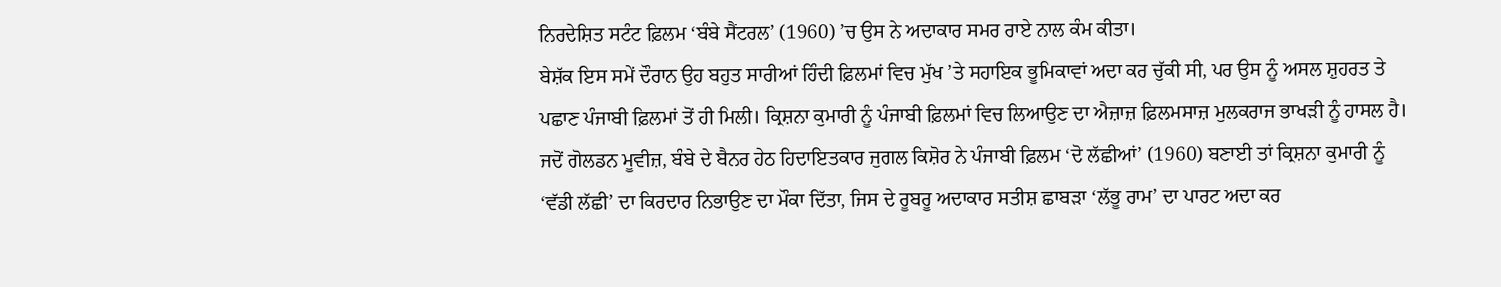ਨਿਰਦੇਸ਼ਿਤ ਸਟੰਟ ਫ਼ਿਲਮ ‘ਬੰਬੇ ਸੈਂਟਰਲ’ (1960) ’ਚ ਉਸ ਨੇ ਅਦਾਕਾਰ ਸਮਰ ਰਾਏ ਨਾਲ ਕੰਮ ਕੀਤਾ।
ਬੇਸ਼ੱਕ ਇਸ ਸਮੇਂ ਦੌਰਾਨ ਉਹ ਬਹੁਤ ਸਾਰੀਆਂ ਹਿੰਦੀ ਫ਼ਿਲਮਾਂ ਵਿਚ ਮੁੱਖ ’ਤੇ ਸਹਾਇਕ ਭੂਮਿਕਾਵਾਂ ਅਦਾ ਕਰ ਚੁੱਕੀ ਸੀ, ਪਰ ਉਸ ਨੂੰ ਅਸਲ ਸ਼ੁਹਰਤ ਤੇ ਪਛਾਣ ਪੰਜਾਬੀ ਫ਼ਿਲਮਾਂ ਤੋਂ ਹੀ ਮਿਲੀ। ਕ੍ਰਿਸ਼ਨਾ ਕੁਮਾਰੀ ਨੂੰ ਪੰਜਾਬੀ ਫ਼ਿਲਮਾਂ ਵਿਚ ਲਿਆਉਣ ਦਾ ਐਜ਼ਾਜ਼ ਫ਼ਿਲਮਸਾਜ਼ ਮੁਲਕਰਾਜ ਭਾਖੜੀ ਨੂੰ ਹਾਸਲ ਹੈ। ਜਦੋਂ ਗੋਲਡਨ ਮੂਵੀਜ਼, ਬੰਬੇ ਦੇ ਬੈਨਰ ਹੇਠ ਹਿਦਾਇਤਕਾਰ ਜੁਗਲ ਕਿਸ਼ੋਰ ਨੇ ਪੰਜਾਬੀ ਫ਼ਿਲਮ ‘ਦੋ ਲੱਛੀਆਂ’ (1960) ਬਣਾਈ ਤਾਂ ਕ੍ਰਿਸ਼ਨਾ ਕੁਮਾਰੀ ਨੂੰ ‘ਵੱਡੀ ਲੱਛੀ’ ਦਾ ਕਿਰਦਾਰ ਨਿਭਾਉਣ ਦਾ ਮੌਕਾ ਦਿੱਤਾ, ਜਿਸ ਦੇ ਰੂਬਰੂ ਅਦਾਕਾਰ ਸਤੀਸ਼ ਛਾਬੜਾ ‘ਲੱਭੂ ਰਾਮ’ ਦਾ ਪਾਰਟ ਅਦਾ ਕਰ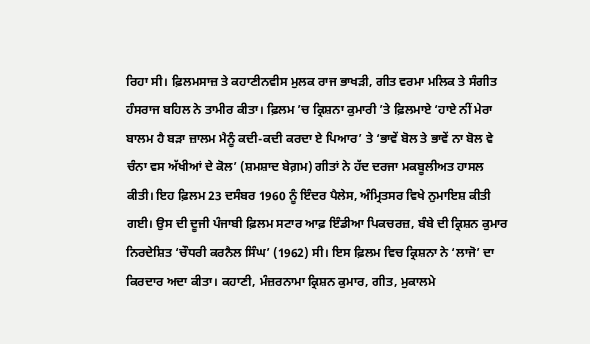ਰਿਹਾ ਸੀ। ਫ਼ਿਲਮਸਾਜ਼ ਤੇ ਕਹਾਣੀਨਵੀਸ ਮੁਲਕ ਰਾਜ ਭਾਖੜੀ, ਗੀਤ ਵਰਮਾ ਮਲਿਕ ਤੇ ਸੰਗੀਤ ਹੰਸਰਾਜ ਬਹਿਲ ਨੇ ਤਾਮੀਰ ਕੀਤਾ। ਫ਼ਿਲਮ ’ਚ ਕ੍ਰਿਸ਼ਨਾ ਕੁਮਾਰੀ ’ਤੇ ਫ਼ਿਲਮਾਏ ‘ਹਾਏ ਨੀਂ ਮੇਰਾ ਬਾਲਮ ਹੈ ਬੜਾ ਜ਼ਾਲਮ ਮੈਨੂੰ ਕਦੀ-ਕਦੀ ਕਰਦਾ ਏ ਪਿਆਰ’ ਤੇ ‘ਭਾਵੇਂ ਬੋਲ ਤੇ ਭਾਵੇਂ ਨਾ ਬੋਲ ਵੇ ਚੰਨਾ ਵਸ ਅੱਖੀਆਂ ਦੇ ਕੋਲ’ (ਸ਼ਮਸ਼ਾਦ ਬੇਗ਼ਮ) ਗੀਤਾਂ ਨੇ ਹੱਦ ਦਰਜਾ ਮਕਬੂਲੀਅਤ ਹਾਸਲ ਕੀਤੀ। ਇਹ ਫ਼ਿਲਮ 23 ਦਸੰਬਰ 1960 ਨੂੰ ਇੰਦਰ ਪੈਲੇਸ, ਅੰਮ੍ਰਿਤਸਰ ਵਿਖੇ ਨੁਮਾਇਸ਼ ਕੀਤੀ ਗਈ। ਉਸ ਦੀ ਦੂਜੀ ਪੰਜਾਬੀ ਫ਼ਿਲਮ ਸਟਾਰ ਆਫ਼ ਇੰਡੀਆ ਪਿਕਚਰਜ਼, ਬੰਬੇ ਦੀ ਕ੍ਰਿਸ਼ਨ ਕੁਮਾਰ ਨਿਰਦੇਸ਼ਿਤ ‘ਚੌਧਰੀ ਕਰਨੈਲ ਸਿੰਘ’ (1962) ਸੀ। ਇਸ ਫ਼ਿਲਮ ਵਿਚ ਕ੍ਰਿਸ਼ਨਾ ਨੇ ‘ਲਾਜੋ’ ਦਾ ਕਿਰਦਾਰ ਅਦਾ ਕੀਤਾ। ਕਹਾਣੀ, ਮੰਜ਼ਰਨਾਮਾ ਕ੍ਰਿਸ਼ਨ ਕੁਮਾਰ, ਗੀਤ, ਮੁਕਾਲਮੇ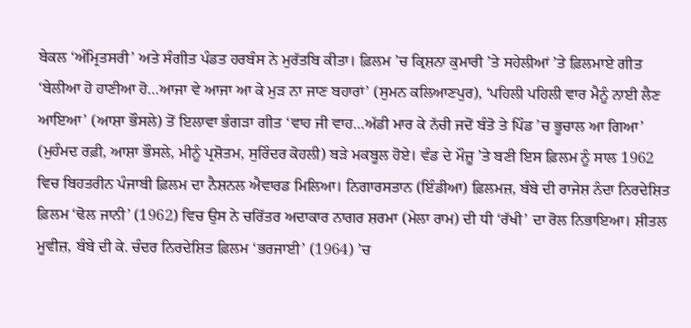ਬੇਕਲ ‘ਅੰਮ੍ਰਿਤਸਰੀ’ ਅਤੇ ਸੰਗੀਤ ਪੰਡਤ ਹਰਬੰਸ ਨੇ ਮੁਰੱਤਬਿ ਕੀਤਾ। ਫ਼ਿਲਮ ’ਚ ਕ੍ਰਿਸ਼ਨਾ ਕੁਮਾਰੀ ’ਤੇ ਸਹੇਲੀਆਂ ’ਤੇ ਫ਼ਿਲਮਾਏ ਗੀਤ ‘ਬੇਲੀਆ ਹੋ ਹਾਣੀਆ ਹੋ…ਆਜਾ ਵੇ ਆਜਾ ਆ ਕੇ ਮੁੜ ਨਾ ਜਾਣ ਬਹਾਰਾਂ’ (ਸੁਮਨ ਕਲਿਆਣਪੁਰ), ‘ਪਹਿਲੀ ਪਹਿਲੀ ਵਾਰ ਮੈਨੂੰ ਨਾਈ ਲੈਣ ਆਇਆ’ (ਆਸ਼ਾ ਭੌਸਲੇ) ਤੋਂ ਇਲਾਵਾ ਭੰਗੜਾ ਗੀਤ ‘ਵਾਹ ਜੀ ਵਾਹ…ਅੱਡੀ ਮਾਰ ਕੇ ਨੱਚੀ ਜਦੋਂ ਬੰਤੋ ਤੇ ਪਿੰਡ ’ਚ ਭੂਚਾਲ ਆ ਗਿਆ’ (ਮੁਹੰਮਦ ਰਫ਼ੀ, ਆਸ਼ਾ ਭੌਸਲੇ, ਮੀਨੂੰ ਪ੍ਰਸ਼ੋਤਮ, ਸੁਰਿੰਦਰ ਕੋਹਲੀ) ਬੜੇ ਮਕਬੂਲ ਹੋਏ। ਵੰਡ ਦੇ ਮੌਜ਼ੂ ’ਤੇ ਬਣੀ ਇਸ ਫ਼ਿਲਮ ਨੂੰ ਸਾਲ 1962 ਵਿਚ ਬਿਹਤਰੀਨ ਪੰਜਾਬੀ ਫ਼ਿਲਮ ਦਾ ਨੈਸ਼ਨਲ ਐਵਾਰਡ ਮਿਲਿਆ। ਨਿਗਾਰਸਤਾਨ (ਇੰਡੀਆ) ਫ਼ਿਲਮਜ਼, ਬੰਬੇ ਦੀ ਰਾਜੇਸ਼ ਨੰਦਾ ਨਿਰਦੇਸ਼ਿਤ ਫ਼ਿਲਮ ‘ਢੋਲ ਜਾਨੀ’ (1962) ਵਿਚ ਉਸ ਨੇ ਚਰਿੱਤਰ ਅਦਾਕਾਰ ਨਾਗਰ ਸ਼ਰਮਾ (ਮੇਲਾ ਰਾਮ) ਦੀ ਧੀ ‘ਰੱਖੀ’ ਦਾ ਰੋਲ ਨਿਭਾਇਆ। ਸ਼ੀਤਲ ਮੂਵੀਜ਼, ਬੰਬੇ ਦੀ ਕੇ. ਚੰਦਰ ਨਿਰਦੇਸ਼ਿਤ ਫ਼ਿਲਮ ‘ਭਰਜਾਈ’ (1964) ’ਚ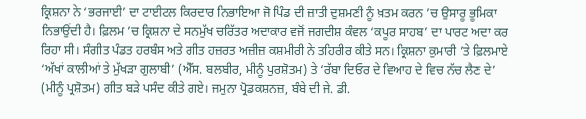ਕ੍ਰਿਸ਼ਨਾ ਨੇ ‘ਭਰਜਾਈ’ ਦਾ ਟਾਈਟਲ ਕਿਰਦਾਰ ਨਿਭਾਇਆ ਜੋ ਪਿੰਡ ਦੀ ਜ਼ਾਤੀ ਦੁਸ਼ਮਣੀ ਨੂੰ ਖ਼ਤਮ ਕਰਨ ’ਚ ਉਸਾਰੂ ਭੂਮਿਕਾ ਨਿਭਾਉਂਦੀ ਹੈ। ਫ਼ਿਲਮ ’ਚ ਕ੍ਰਿਸ਼ਨਾ ਦੇ ਸਨਮੁੱਖ ਚਰਿੱਤਰ ਅਦਾਕਾਰ ਵਜੋਂ ਜਗਦੀਸ਼ ਕੰਵਲ ‘ਕਪੂਰ ਸਾਹਬ’ ਦਾ ਪਾਰਟ ਅਦਾ ਕਰ ਰਿਹਾ ਸੀ। ਸੰਗੀਤ ਪੰਡਤ ਹਰਬੰਸ ਅਤੇ ਗੀਤ ਹਜ਼ਰਤ ਅਜ਼ੀਜ਼ ਕਸ਼ਮੀਰੀ ਨੇ ਤਹਿਰੀਰ ਕੀਤੇ ਸਨ। ਕ੍ਰਿਸ਼ਨਾ ਕੁਮਾਰੀ ’ਤੇ ਫ਼ਿਲਮਾਏ ‘ਅੱਖਾਂ ਕਾਲੀਆਂ ਤੇ ਮੁੱਖੜਾ ਗੁਲਾਬੀ’ (ਐੱਸ. ਬਲਬੀਰ, ਮੀਨੂੰ ਪੁਰਸ਼ੋਤਮ) ਤੇ ‘ਰੱਬਾ ਦਿਓਰ ਦੇ ਵਿਆਹ ਦੇ ਵਿਚ ਨੱਚ ਲੈਣ ਦੇ’ (ਮੀਨੂੰ ਪ੍ਰਸ਼ੋਤਮ) ਗੀਤ ਬੜੇ ਪਸੰਦ ਕੀਤੇ ਗਏ। ਜਮੁਨਾ ਪ੍ਰੋਡਕਸ਼ਨਜ਼, ਬੰਬੇ ਦੀ ਜੇ. ਡੀ.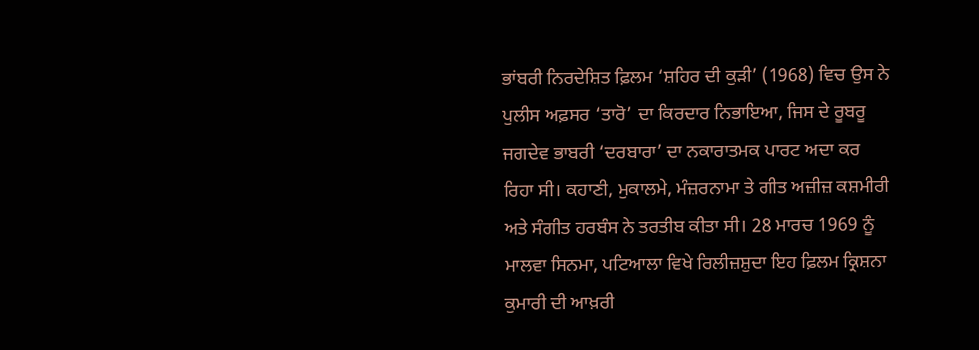ਭਾਂਬਰੀ ਨਿਰਦੇਸ਼ਿਤ ਫ਼ਿਲਮ ‘ਸ਼ਹਿਰ ਦੀ ਕੁੜੀ’ (1968) ਵਿਚ ਉਸ ਨੇ ਪੁਲੀਸ ਅਫ਼ਸਰ ‘ਤਾਰੋ’ ਦਾ ਕਿਰਦਾਰ ਨਿਭਾਇਆ, ਜਿਸ ਦੇ ਰੂਬਰੂ ਜਗਦੇਵ ਭਾਬਰੀ ‘ਦਰਬਾਰਾ’ ਦਾ ਨਕਾਰਾਤਮਕ ਪਾਰਟ ਅਦਾ ਕਰ ਰਿਹਾ ਸੀ। ਕਹਾਣੀ, ਮੁਕਾਲਮੇ, ਮੰਜ਼ਰਨਾਮਾ ਤੇ ਗੀਤ ਅਜ਼ੀਜ਼ ਕਸ਼ਮੀਰੀ ਅਤੇ ਸੰਗੀਤ ਹਰਬੰਸ ਨੇ ਤਰਤੀਬ ਕੀਤਾ ਸੀ। 28 ਮਾਰਚ 1969 ਨੂੰ ਮਾਲਵਾ ਸਿਨਮਾ, ਪਟਿਆਲਾ ਵਿਖੇ ਰਿਲੀਜ਼ਸ਼ੁਦਾ ਇਹ ਫ਼ਿਲਮ ਕ੍ਰਿਸ਼ਨਾ ਕੁਮਾਰੀ ਦੀ ਆਖ਼ਰੀ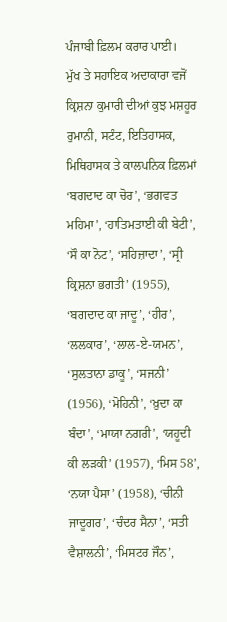ਪੰਜਾਬੀ ਫ਼ਿਲਮ ਕਰਾਰ ਪਾਈ।
ਮੁੱਖ ਤੇ ਸਹਾਇਕ ਅਦਾਕਾਰਾ ਵਜੋਂ ਕ੍ਰਿਸ਼ਨਾ ਕੁਮਾਰੀ ਦੀਆਂ ਕੁਝ ਮਸ਼ਹੂਰ ਰੁਮਾਨੀ, ਸਟੰਟ, ਇਤਿਹਾਸਕ, ਮਿਥਿਹਾਸਕ ਤੇ ਕਾਲਪਨਿਕ ਫ਼ਿਲਮਾਂ ‘ਬਗਦਾਦ ਕਾ ਚੋਰ’, ‘ਭਗਵਤ ਮਹਿਮਾ’, ‘ਹਾਤਿਮਤਾਈ ਕੀ ਬੇਟੀ’, ‘ਸੌ ਕਾ ਨੋਟ’, ‘ਸਹਿਜ਼ਾਦਾ’, ‘ਸ੍ਰੀ ਕ੍ਰਿਸ਼ਨਾ ਭਗਤੀ’ (1955), ‘ਬਗਦਾਦ ਕਾ ਜਾਦੂ’, ‘ਹੀਰ’, ‘ਲਲਕਾਰ’, ‘ਲਾਲ-ਏ-ਯਮਨ’, ‘ਸੁਲਤਾਨਾ ਡਾਕੂ’, ‘ਸਜਨੀ’ (1956), ‘ਮੋਹਿਨੀ’, ‘ਖ਼ੁਦਾ ਕਾ ਬੰਦਾ’, ‘ਮਾਯਾ ਨਗਰੀ’, ‘ਯਹੂਦੀ ਕੀ ਲੜਕੀ’ (1957), ‘ਮਿਸ 58’, ‘ਨਯਾ ਪੈਸਾ’ (1958), ‘ਚੀਨੀ ਜਾਦੂਗਰ’, ‘ਚੰਦਰ ਸੈਨਾ’, ‘ਸਤੀ ਵੈਸ਼ਾਲਨੀ’, ‘ਮਿਸਟਰ ਜੌਨ’,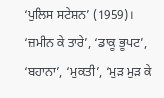‘ਪੁਲਿਸ ਸਟੇਸ਼ਨ’ (1959)। ‘ਜ਼ਮੀਨ ਕੇ ਤਾਰੇ’, ‘ਡਾਕੂ ਭੂਪਟ’, ‘ਬਹਾਨਾ’, ‘ਮੁਕਤੀ’, ‘ਮੁੜ ਮੁੜ ਕੇ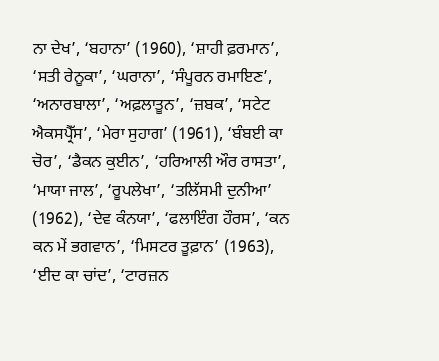ਨਾ ਦੇਖ’, ‘ਬਹਾਨਾ’ (1960), ‘ਸ਼ਾਹੀ ਫ਼ਰਮਾਨ’, ‘ਸਤੀ ਰੇਨੂਕਾ’, ‘ਘਰਾਨਾ’, ‘ਸੰਪੂਰਨ ਰਮਾਇਣ’, ‘ਅਨਾਰਬਾਲਾ’, ‘ਅਫ਼ਲਾਤੂਨ’, ‘ਜ਼ਬਕ’, ‘ਸਟੇਟ ਐਕਸਪ੍ਰੈੱਸ’, ‘ਮੇਰਾ ਸੁਹਾਗ’ (1961), ‘ਬੰਬਈ ਕਾ ਚੋਰ’, ‘ਡੈਕਨ ਕੁਈਨ’, ‘ਹਰਿਆਲੀ ਔਰ ਰਾਸਤਾ’, ‘ਮਾਯਾ ਜਾਲ’, ‘ਰੂਪਲੇਖਾ’, ‘ਤਲਿੱਸਮੀ ਦੁਨੀਆ’ (1962), ‘ਦੇਵ ਕੰਨਯਾ’, ‘ਫਲਾਇੰਗ ਹੌਰਸ’, ‘ਕਨ ਕਨ ਮੇਂ ਭਗਵਾਨ’, ‘ਮਿਸਟਰ ਤੂਫ਼ਾਨ’ (1963), ‘ਈਦ ਕਾ ਚਾਂਦ’, ‘ਟਾਰਜ਼ਨ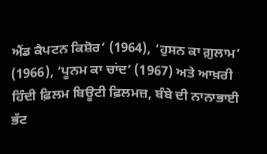ਐਂਡ ਕੈਪਟਨ ਕਿਸ਼ੋਰ’ (1964), ‘ਹੁਸਨ ਕਾ ਗ਼ੁਲਾਮ’ (1966), ‘ਪੂਨਮ ਕਾ ਚਾਂਦ’ (1967) ਅਤੇ ਆਖ਼ਰੀ ਹਿੰਦੀ ਫ਼ਿਲਮ ਬਿਊਟੀ ਫ਼ਿਲਮਜ਼, ਬੰਬੇ ਦੀ ਨਾਨਾਭਾਈ ਭੱਟ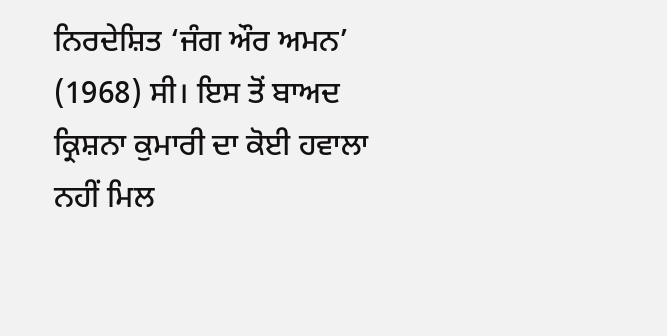ਨਿਰਦੇਸ਼ਿਤ ‘ਜੰਗ ਔਰ ਅਮਨ’ (1968) ਸੀ। ਇਸ ਤੋਂ ਬਾਅਦ ਕ੍ਰਿਸ਼ਨਾ ਕੁਮਾਰੀ ਦਾ ਕੋਈ ਹਵਾਲਾ ਨਹੀਂ ਮਿਲ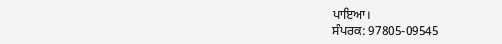ਪਾਇਆ।
ਸੰਪਰਕ: 97805-09545